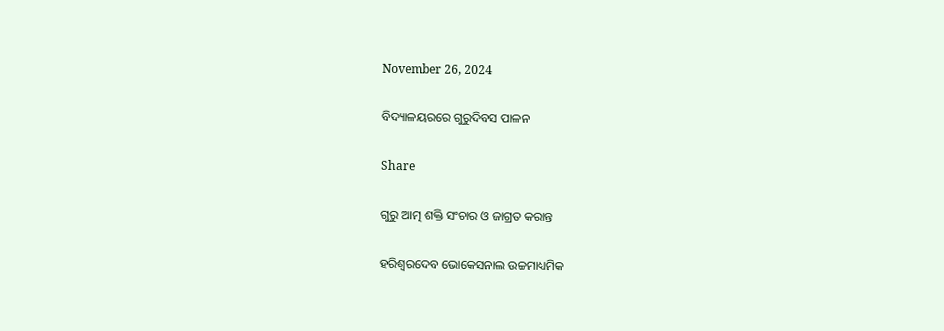November 26, 2024

ବିଦ୍ୟାଳୟରରେ ଗୁରୁଦିବସ ପାଳନ

Share

ଗୁରୁ ଆତ୍ମ ଶକ୍ତି ସଂଚାର ଓ ଜାଗ୍ରତ କରାନ୍ତ

ହରିଶ୍ବରଦେବ ଭୋକେସନାଲ ଉଚ୍ଚମାଧ୍ୟମିକ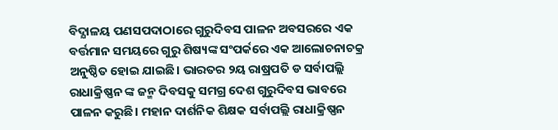ବିଦ୍ଯାଳୟ ପଣସପଦାଠାରେ ଗୁରୁଦିବସ ପାଳନ ଅବସରରେ ଏକ ବର୍ତ୍ତମାନ ସମୟରେ ଗୁରୁ ଶିଷ୍ୟଙ୍କ ସଂପର୍କରେ ଏକ ଆଲୋଚନାଚକ୍ର ଅନୁଷ୍ଠିତ ହୋଇ ଯାଇଛି। ଭାରତର ୨ୟ ରାଷ୍ରପତି ଡ ସର୍ବାପଲ୍ଲି ରାଧାକ୍ରିଷ୍ଣନ ଙ୍କ ଜନ୍ମ ଦିବସକୁ ସମଗ୍ର ଦେଶ ଗୁରୁଦିବସ ଭାବରେ ପାଳନ କରୁଛି। ମହାନ ଦାର୍ଶନିକ ଶିକ୍ଷକ ସର୍ବାପଲ୍ଲି ରାଧାକ୍ରିଷ୍ଣନ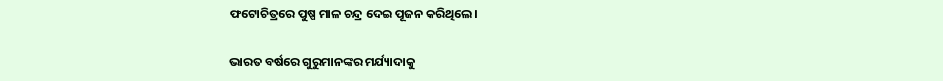ଫଟୋଚିତ୍ରରେ ପୁଷ୍ପ ମାଳ ଚନ୍ଦ୍ର ଦେଇ ପୂଜନ କରିଥିଲେ।

ଭାରତ ବର୍ଷରେ ଗୁରୁମାନଙ୍କର ମର୍ଯ୍ୟାଦାକୁ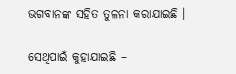ଭଗବାନଙ୍କ ସହିତ ତୁଳନା କରାଯାଇଛି ।

ସେଥିପାଇଁ କୁହାଯାଇଛି –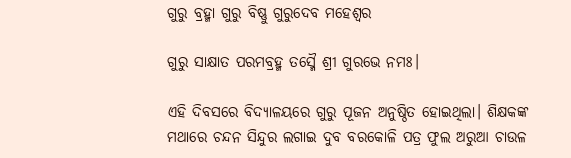ଗୁରୁ ବ୍ରହ୍ମା ଗୁରୁ ବିଷ୍ଣୁ ଗୁରୁଦେବ ମହେଶ୍ବର

ଗୁରୁ ସାକ୍ଷାତ ପରମବ୍ରହ୍ମ ତସ୍ମୈ ଶ୍ରୀ ଗୁରଭେ ନମଃ।

ଏହି ଦିବସରେ ବିଦ୍ଯାଳୟରେ ଗୁରୁ ପୂଜନ ଅନୁଷ୍ଠିତ ହୋଇଥିଲା। ଶିକ୍ଷକଙ୍କ ମଥାରେ ଚନ୍ଦନ ସିନ୍ଦୁର ଲଗାଇ ଦୁବ ବରକୋଳି ପତ୍ର ଫୁଲ ଅରୁଆ ଚାଉଳ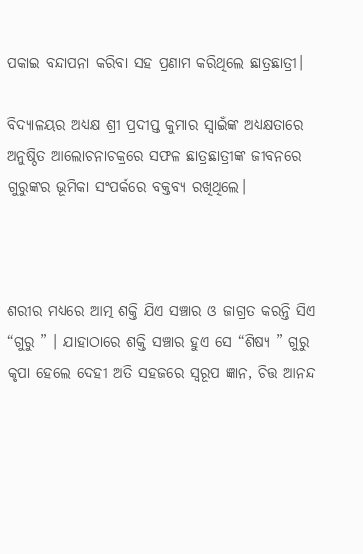ପକାଇ ବନ୍ଦାପନା କରିବା ସହ ପ୍ରଣାମ କରିଥିଲେ ଛାତ୍ରଛାତ୍ରୀ।

ବିଦ୍ଯାଳୟର ଅଧ୍ଯକ୍ଷ ଶ୍ରୀ ପ୍ରଦୀପ୍ତ କୁମାର ସ୍ବାଇଁଙ୍କ ଅଧ୍ୟକ୍ଷତାରେ ଅନୁଷ୍ଠିତ ଆଲୋଚନାଚକ୍ରରେ ସଫଳ ଛାତ୍ରଛାତ୍ରୀଙ୍କ ଜୀବନରେ ଗୁରୁଙ୍କର ଭୂମିକା ସଂପର୍କରେ ବକ୍ତବ୍ଯ ରଖିଥିଲେ।



ଶରୀର ମଧ୍ୟରେ ଆତ୍ମ ଶକ୍ତି ଯିଏ ସଞ୍ଚାର ଓ ଜାଗ୍ରତ କରନ୍ତି ସିଏ “ଗୁରୁ ” । ଯାହାଠାରେ ଶକ୍ତି ସଞ୍ଚାର ହୁଏ ସେ “ଶିଷ୍ୟ ” ଗୁରୁ କୃପା ହେଲେ ଦେହୀ ଅତି ସହଜରେ ସ୍ୱରୂପ ଜ୍ଞାନ, ଚିତ୍ତ ଆନନ୍ଦ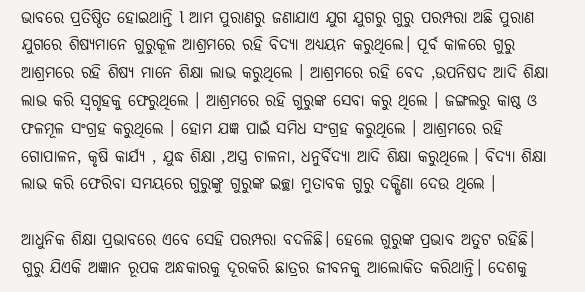ଭାବରେ ପ୍ରତିଷ୍ଠିତ ହୋଇଥାନ୍ତି l ଆମ ପୁରାଣରୁ ଜଣାଯାଏ ଯୁଗ ଯୁଗରୁ ଗୁରୁ ପରମ୍ପରା ଅଛି ପୁରାଣ ଯୁଗରେ ଶିଷ୍ୟମାନେ ଗୁରୁକୂଳ ଆଶ୍ରମରେ ରହି ବିଦ୍ୟା ଅଧ୍ୟୟନ କରୁଥିଲେ। ପୂର୍ବ କାଳରେ ଗୁରୁ ଆଶ୍ରମରେ ରହି ଶିଷ୍ୟ ମାନେ ଶିକ୍ଷା ଲାଭ କରୁଥିଲେ । ଆଶ୍ରମରେ ରହି ବେଦ ,ଉପନିଷଦ ଆଦି ଶିକ୍ଷା ଲାଭ କରି ସ୍ଵଗୃହକୁ ଫେରୁଥିଲେ । ଆଶ୍ରମରେ ରହି ଗୁରୁଙ୍କ ସେବା କରୁ ଥିଲେ । ଜଙ୍ଗଲରୁ କାଷ୍ଠ ଓ ଫଳମୂଳ ସଂଗ୍ରହ କରୁଥିଲେ । ହୋମ ଯଜ୍ଞ ପାଇଁ ସମିଧ ସଂଗ୍ରହ କରୁଥିଲେ । ଆଶ୍ରମରେ ରହି ଗୋପାଳନ, କୃଷି କାର୍ଯ୍ୟ , ଯୁଦ୍ଧ ଶିକ୍ଷା ,ଅସ୍ତ୍ର ଚାଳନା, ଧନୁର୍ବିଦ୍ୟା ଆଦି ଶିକ୍ଷା କରୁଥିଲେ । ବିଦ୍ୟା ଶିକ୍ଷା ଲାଭ କରି ଫେରିବା ସମୟରେ ଗୁରୁଙ୍କୁ ଗୁରୁଙ୍କ ଇଚ୍ଛା ମୁତାବକ ଗୁରୁ ଦକ୍ଷିଣା ଦେଉ ଥିଲେ ।

ଆଧୁନିକ ଶିକ୍ଷା ପ୍ରଭାବରେ ଏବେ ସେହି ପରମ୍ପରା ବଦଳିଛି। ହେଲେ ଗୁରୁଙ୍କ ପ୍ରଭାବ ଅତୁଟ ରହିଛି। ଗୁରୁ ଯିଏକି ଅଜ୍ଞାନ ରୂପକ ଅନ୍ଧକାରକୁ ଦୂରକରି ଛାତ୍ରର ଜୀବନକୁ ଆଲୋକିତ କରିଥାନ୍ତି। ଦେଶକୁ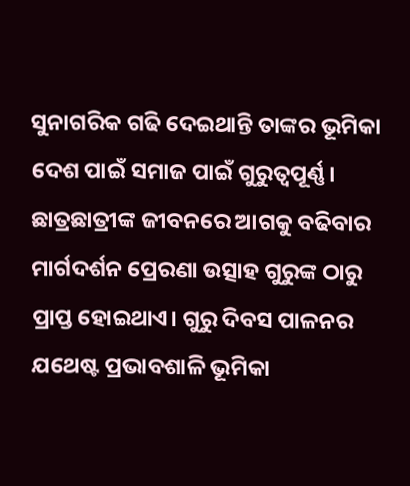ସୁନାଗରିକ ଗଢି ଦେଇଥାନ୍ତି ତାଙ୍କର ଭୂମିକା ଦେଶ ପାଇଁ ସମାଜ ପାଇଁ ଗୁରୁତ୍ୱପୂର୍ଣ୍ଣ। ଛାତ୍ରଛାତ୍ରୀଙ୍କ ଜୀବନରେ ଆଗକୁ ବଢିବାର ମାର୍ଗଦର୍ଶନ ପ୍ରେରଣା ଉତ୍ସାହ ଗୁରୁଙ୍କ ଠାରୁ ପ୍ରାପ୍ତ ହୋଇଥାଏ। ଗୁରୁ ଦିବସ ପାଳନର ଯଥେଷ୍ଟ ପ୍ରଭାବଶାଳି ଭୂମିକା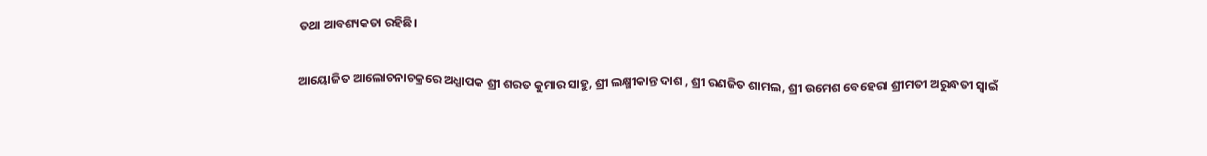ତଥା ଆବଶ୍ୟକତା ରହିଛି।

ଆୟୋଜିତ ଆଲୋଚନାଚକ୍ରରେ ଅଧ୍ଯାପକ ଶ୍ରୀ ଶରତ କୁମାର ସାହୁ, ଶ୍ରୀ ଲକ୍ଷ୍ମୀକାନ୍ତ ଦାଶ , ଶ୍ରୀ ରଣଜିତ ଶାମଲ, ଶ୍ରୀ ଉମେଶ ବେହେରା ଶ୍ରୀମତୀ ଅରୁନ୍ଧତୀ ସ୍ବାଇଁ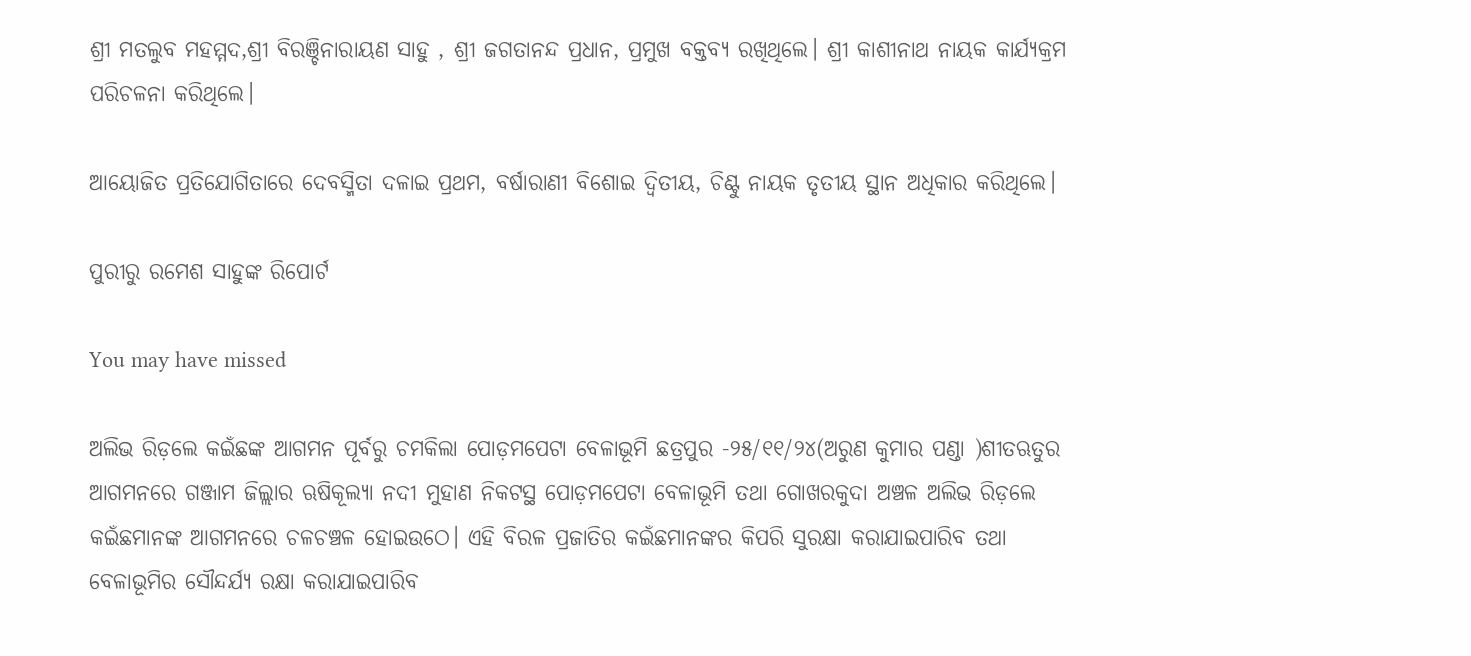ଶ୍ରୀ ମତଲୁବ ମହମ୍ମଦ,ଶ୍ରୀ ବିରଞ୍ଚିନାରାୟଣ ସାହୁ , ଶ୍ରୀ ଜଗତାନନ୍ଦ ପ୍ରଧାନ, ପ୍ରମୁଖ ବକ୍ତବ୍ଯ ରଖିଥିଲେ। ଶ୍ରୀ କାଶୀନାଥ ନାୟକ କାର୍ଯ୍ୟକ୍ରମ ପରିଚଳନା କରିଥିଲେ।

ଆୟୋଜିତ ପ୍ରତିଯୋଗିତାରେ ଦେବସ୍ମିତା ଦଳାଇ ପ୍ରଥମ, ବର୍ଷାରାଣୀ ବିଶୋଇ ଦ୍ବିତୀୟ, ଚିଣ୍ଟୁ ନାୟକ ତୃତୀୟ ସ୍ଥାନ ଅଧିକାର କରିଥିଲେ।

ପୁରୀରୁ ରମେଶ ସାହୁଙ୍କ ରିପୋର୍ଟ

You may have missed

ଅଲିଭ ରିଡ଼ଲେ କଇଁଛଙ୍କ ଆଗମନ ପୂର୍ବରୁ ଚମକିଲା ପୋଡ଼ମପେଟା ବେଳାଭୂମି ଛତ୍ରପୁର -୨୫/୧୧/୨୪(ଅରୁଣ କୁମାର ପଣ୍ଡା )ଶୀତଋତୁର ଆଗମନରେ ଗଞ୍ଜାମ ଜିଲ୍ଲାର ଋଷିକୂଲ୍ୟା ନଦୀ ମୁହାଣ ନିକଟସ୍ଥ ପୋଡ଼ମପେଟା ବେଳାଭୂମି ତଥା ଗୋଖରକୁଦା ଅଞ୍ଚଳ ଅଲିଭ ରିଡ଼ଲେ କଇଁଛମାନଙ୍କ ଆଗମନରେ ଚଳଚଞ୍ଚଳ ହୋଇଉଠେ। ଏହି ବିରଳ ପ୍ରଜାତିର କଇଁଛମାନଙ୍କର କିପରି ସୁରକ୍ଷା କରାଯାଇପାରିବ ତଥା ବେଳାଭୂମିର ସୌନ୍ଦର୍ଯ୍ୟ ରକ୍ଷା କରାଯାଇପାରିବ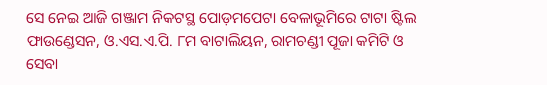ସେ ନେଇ ଆଜି ଗଞ୍ଜାମ ନିକଟସ୍ଥ ପୋଡ଼ମପେଟା ବେଳାଭୂମିରେ ଟାଟା ଷ୍ଟିଲ ଫାଉଣ୍ଡେସନ, ଓ.ଏସ.ଏ.ପି. ୮ମ ବାଟାଲିୟନ, ରାମଚଣ୍ଡୀ ପୂଜା କମିଟି ଓ ସେବା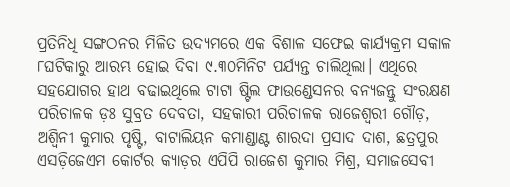ପ୍ରତିନିଧି ସଙ୍ଗଠନର ମିଳିତ ଉଦ୍ୟମରେ ଏକ ବିଶାଳ ସଫେଇ କାର୍ଯ୍ୟକ୍ରମ ସକାଳ ୮ଘଟିକାରୁ ଆରମ୍ଭ ହୋଇ ଦିବା ୯.୩୦ମିନିଟ ପର୍ଯ୍ୟନ୍ତ ଚାଲିଥିଲା। ଏଥିରେ ସହଯୋଗର ହାଥ ବଢାଇଥିଲେ ଟାଟା ଷ୍ଟିଲ ଫାଉଣ୍ଡେସନର ବନ୍ୟଜନ୍ତୁ ସଂରକ୍ଷଣ ପରିଚାଳକ ଡ଼ଃ ସୁବ୍ରତ ଦେବତା, ସହକାରୀ ପରିଚାଳକ ରାଜେଶ୍ୱରୀ ଗୌଡ଼, ଅଶ୍ୱିନୀ କୁମାର ପୃଷ୍ଟି, ବାଟାଲିୟନ କମାଣ୍ଡାଣ୍ଟ ଶାରଦା ପ୍ରସାଦ ଦାଶ, ଛତ୍ରପୁର ଏସଡ଼ିଜେଏମ କୋର୍ଟର କ୍ୟାଡ଼ର ଏପିପି ରାଜେଶ କୁମାର ମିଶ୍ର, ସମାଜସେବୀ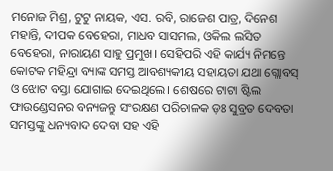ମନୋଜ ମିଶ୍ର, ଟୁଟୁ ନାୟକ, ଏସ. ରବି, ରାଜେଶ ପାତ୍ର, ଦିନେଶ ମହାନ୍ତି, ଦୀପକ ବେହେରା, ମାଧବ ସାସମଲ, ଓକିଲ ଲସିତ ବେହେରା, ନାରାୟଣ ସାହୁ ପ୍ରମୁଖ। ସେହିପରି ଏହି କାର୍ଯ୍ୟ ନିମନ୍ତେ କୋଟକ ମହିନ୍ଦ୍ରା ବ୍ୟାଙ୍କ ସମସ୍ତ ଆବଶ୍ୟକୀୟ ସହାୟତା ଯଥା ଗ୍ଲୋବସ୍ ଓ ଝୋଟ ବସ୍ତା ଯୋଗାଇ ଦେଇଥିଲେ। ଶେଷରେ ଟାଟା ଷ୍ଟିଲ ଫାଉଣ୍ଡେସନର ବନ୍ୟଜନ୍ତୁ ସଂରକ୍ଷଣ ପରିଚାଳକ ଡ଼ଃ ସୁବ୍ରତ ଦେବତା ସମସ୍ତଙ୍କୁ ଧନ୍ୟବାଦ ଦେବା ସହ ଏହି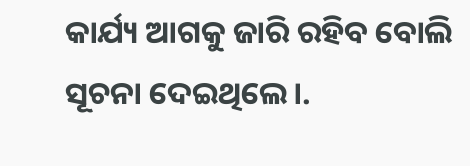କାର୍ଯ୍ୟ ଆଗକୁ ଜାରି ରହିବ ବୋଲି ସୂଚନା ଦେଇଥିଲେ।.